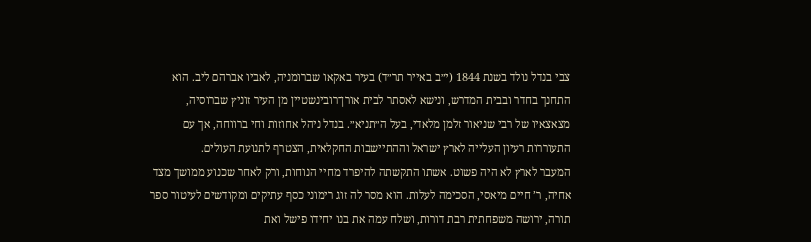צבי בנדל נולד בשנת 1844 (י״ב באייר תר״ד) בעיר באקאו שברומניה, לאביו אברהם ליב. הוא התחנך בחדר ובבית המדרש, ונישא לאסתר לבית אורן־רובינשטיין מן העיר זוניץ שברוסיה, מצאצאיו של רבי שניאור זלמן מלאדי, בעל ה״תניא״. בנדל ניהל אחוזות וחי ברווחה, אך עם התעוררות רעיון העלייה לארץ ישראל וההתיישבות החקלאית, הצטרף לתנועת העולים.
המעבר לארץ לא היה פשוט. אשתו התקשתה להיפרד מחיי הנוחות, ורק לאחר שכנוע ממושך מצד אחיה, ר’ חיים מיאסי, הסכימה לעלות. הוא מסר לה זוג רימוני כסף עתיקים ומקודשים לעיטור ספר תורה, ירושה משפחתית רבת דורות, ושלח עמה את בנו יחידו פישל ואת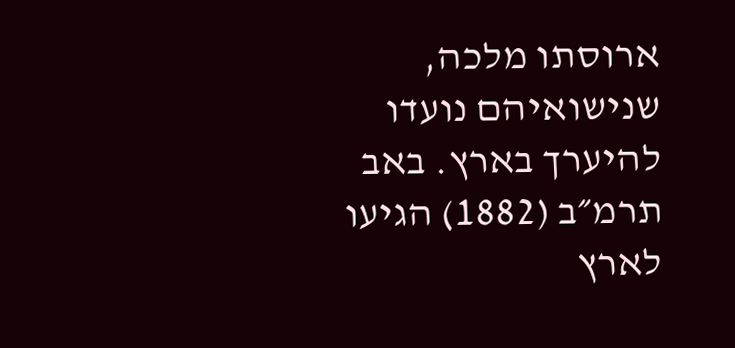ארוסתו מלכה, שנישואיהם נועדו להיערך בארץ. באב תרמ״ב (1882) הגיעו לארץ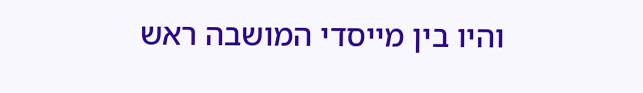והיו בין מייסדי המושבה ראש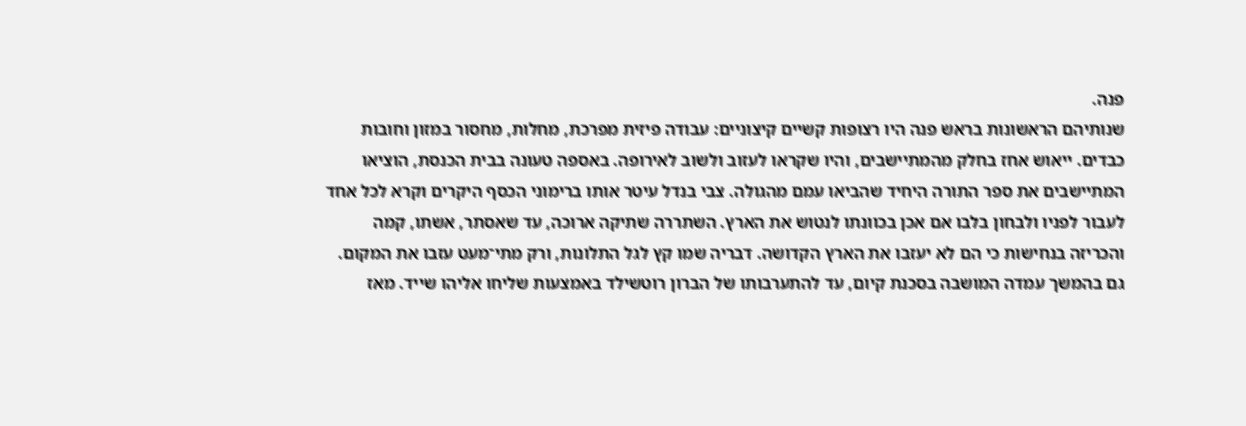פנה.
שנותיהם הראשונות בראש פנה היו רצופות קשיים קיצוניים: עבודה פיזית מפרכת, מחלות, מחסור במזון וחובות כבדים. ייאוש אחז בחלק מהמתיישבים, והיו שקראו לעזוב ולשוב לאירופה. באספה טעונה בבית הכנסת, הוציאו המתיישבים את ספר התורה היחיד שהביאו עמם מהגולה. צבי בנדל עיטר אותו ברימוני הכסף היקרים וקרא לכל אחד לעבור לפניו ולבחון בלבו אם אכן בכוונתו לנטוש את הארץ. השתררה שתיקה ארוכה, עד שאסתר, אשתו, קמה והכריזה בנחישות כי הם לא יעזבו את הארץ הקדושה. דבריה שמו קץ לגל התלונות, ורק מתי־מעט עזבו את המקום.
גם בהמשך עמדה המושבה בסכנת קיום, עד להתערבותו של הברון רוטשילד באמצעות שליחו אליהו שייד. מאז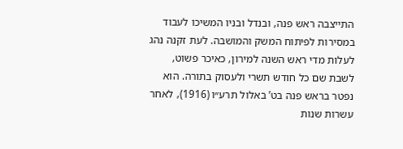התייצבה ראש פנה, ובנדל ובניו המשיכו לעבוד במסירות לפיתוח המשק והמושבה. לעת זקנה נהג לעלות מדי ראש השנה למירון, כאיכר פשוט, לשבת שם כל חודש תשרי ולעסוק בתורה. הוא נפטר בראש פנה בט’ באלול תרע״ו (1916), לאחר עשרות שנות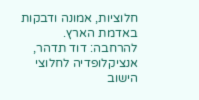חלוציות, אמונה ודבקות באדמת הארץ.
להרחבה: דוד תדהר, אנציקלופדיה לחלוצי הישוב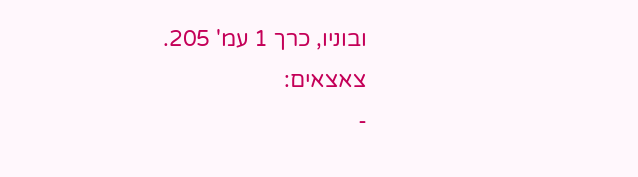ובוניו, כרך 1 עמ' 205.
צאצאים:
-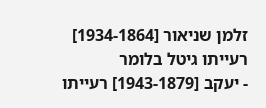זלמן שניאור [1934-1864] רעייתו גיטל בלומר
- יעקב [1943-1879] רעייתו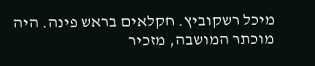מיכל רשקוביץ. חקלאים בראש פינה. היה מוכתר המושבה, מזכיר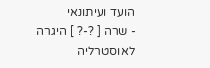הועד ועיתונאי
- שרה [ ?-? ] היגרה לאוסטרליה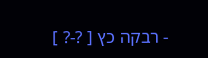- רבקה כץ [ ?-? ]